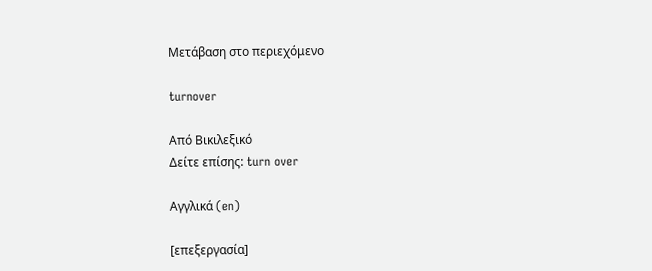Μετάβαση στο περιεχόμενο

turnover

Από Βικιλεξικό
Δείτε επίσης: turn over

Αγγλικά (en)

[επεξεργασία]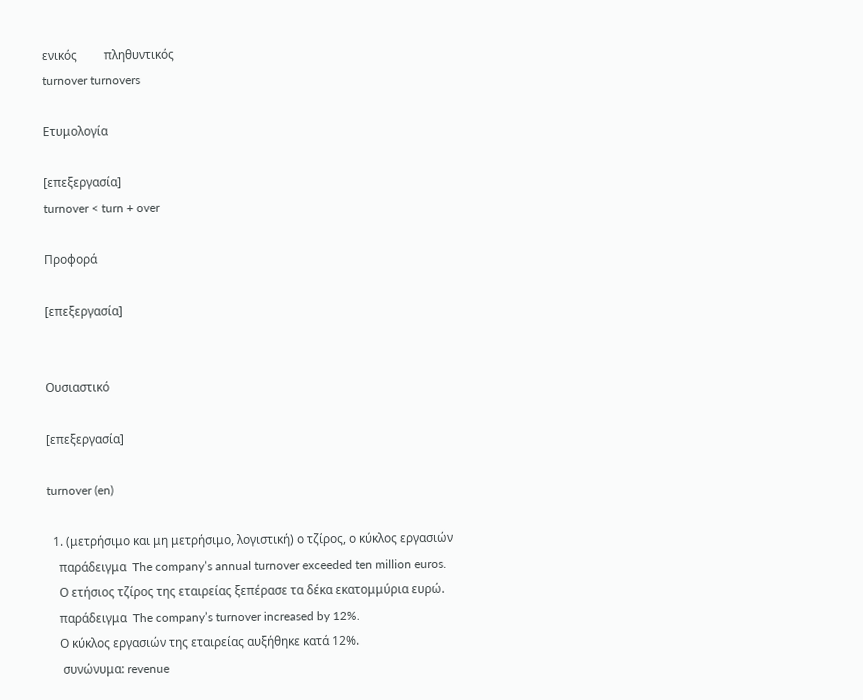ενικός         πληθυντικός
turnover turnovers

Ετυμολογία

[επεξεργασία]
turnover < turn + over

Προφορά

[επεξεργασία]


Ουσιαστικό

[επεξεργασία]

turnover (en)

  1. (μετρήσιμο και μη μετρήσιμο, λογιστική) ο τζίρος, ο κύκλος εργασιών
    παράδειγμα  The company’s annual turnover exceeded ten million euros.
    Ο ετήσιος τζίρος της εταιρείας ξεπέρασε τα δέκα εκατομμύρια ευρώ.
    παράδειγμα  The company’s turnover increased by 12%.
    Ο κύκλος εργασιών της εταιρείας αυξήθηκε κατά 12%.
     συνώνυμα: revenue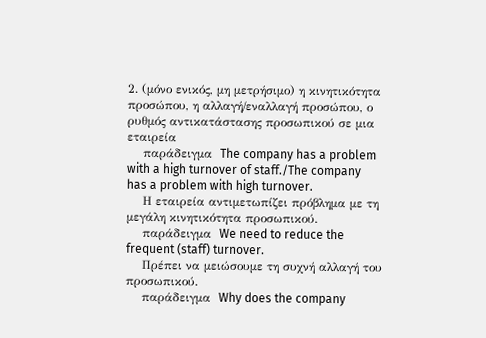2. (μόνο ενικός, μη μετρήσιμο) η κινητικότητα προσώπου, η αλλαγή/εναλλαγή προσώπου, ο ρυθμός αντικατάστασης προσωπικού σε μια εταιρεία
    παράδειγμα  The company has a problem with a high turnover of staff./The company has a problem with high turnover.
    Η εταιρεία αντιμετωπίζει πρόβλημα με τη μεγάλη κινητικότητα προσωπικού.
    παράδειγμα  We need to reduce the frequent (staff) turnover.
    Πρέπει να μειώσουμε τη συχνή αλλαγή του προσωπικού.
    παράδειγμα  Why does the company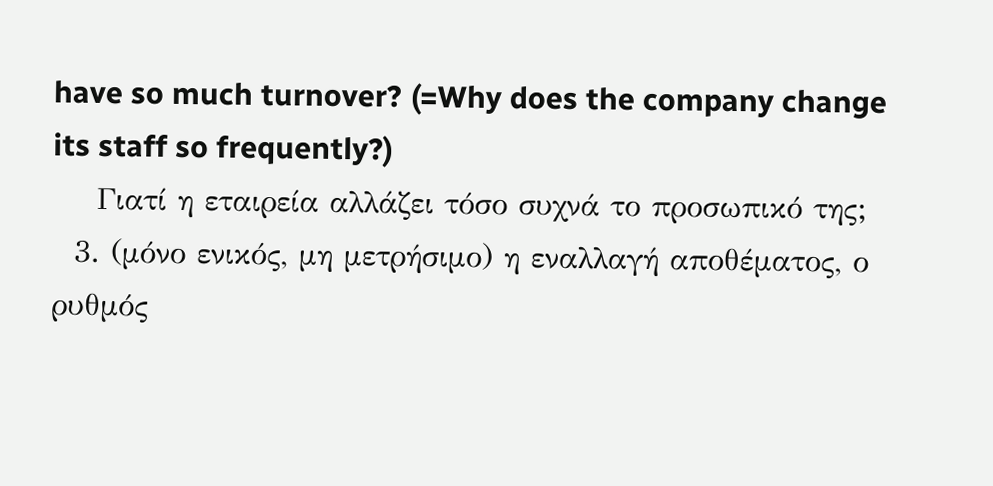have so much turnover? (=Why does the company change its staff so frequently?)
    Γιατί η εταιρεία αλλάζει τόσο συχνά το προσωπικό της;
  3. (μόνο ενικός, μη μετρήσιμο) η εναλλαγή αποθέματος, ο ρυθμός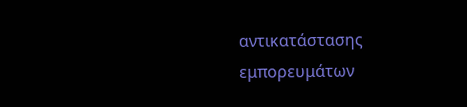αντικατάστασης εμπορευμάτων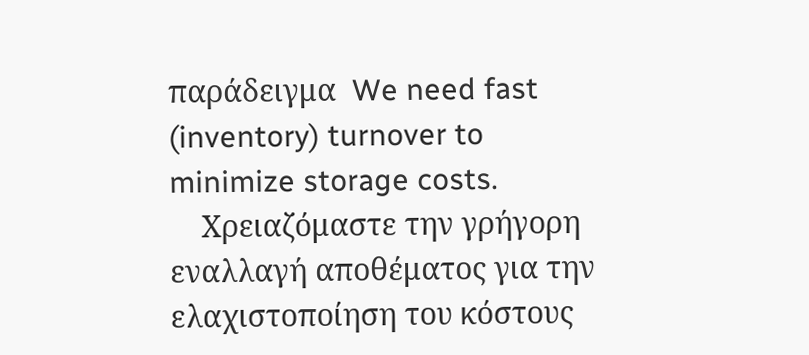παράδειγμα  We need fast (inventory) turnover to minimize storage costs.
    Χρειαζόμαστε την γρήγορη εναλλαγή αποθέματος για την ελαχιστοποίηση του κόστους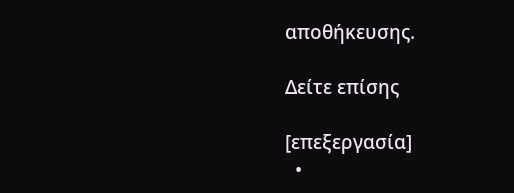αποθήκευσης.

Δείτε επίσης

[επεξεργασία]
  •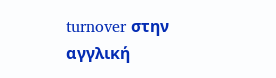turnover στην αγγλική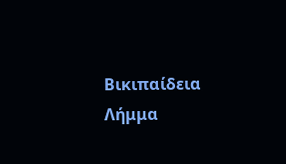Βικιπαίδεια Λήμμα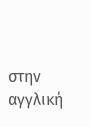στην αγγλική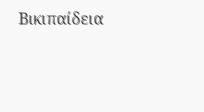Βικιπαίδεια